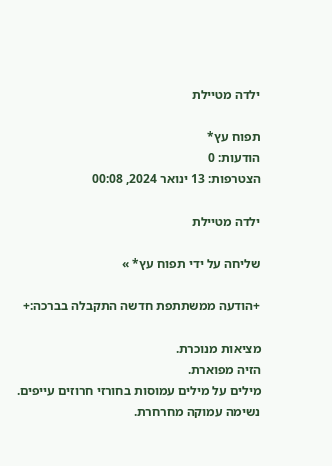ילדה מטיילת

תפוח עץ*
הודעות: 0
הצטרפות: 13 ינואר 2024, 00:08

ילדה מטיילת

שליחה על ידי תפוח עץ* »

+הודעה ממשתתפת חדשה התקבלה בברכה:+

מציאות מנוכרת.
הזיה מפוארת.
מילים על מילים עמוסות בחורזי חרוזים עייפים.
נשימה עמוקה מחרחרת.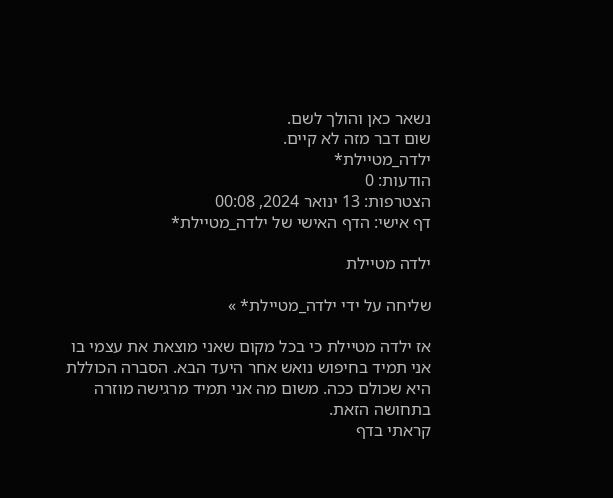נשאר כאן והולך לשם.
שום דבר מזה לא קיים.
ילדה_מטיילת*
הודעות: 0
הצטרפות: 13 ינואר 2024, 00:08
דף אישי: הדף האישי של ילדה_מטיילת*

ילדה מטיילת

שליחה על ידי ילדה_מטיילת* »

אז ילדה מטיילת כי בכל מקום שאני מוצאת את עצמי בו אני תמיד בחיפוש נואש אחר היעד הבא. הסברה הכוללת היא שכולם ככה. משום מה אני תמיד מרגישה מוזרה בתחושה הזאת.
קראתי בדף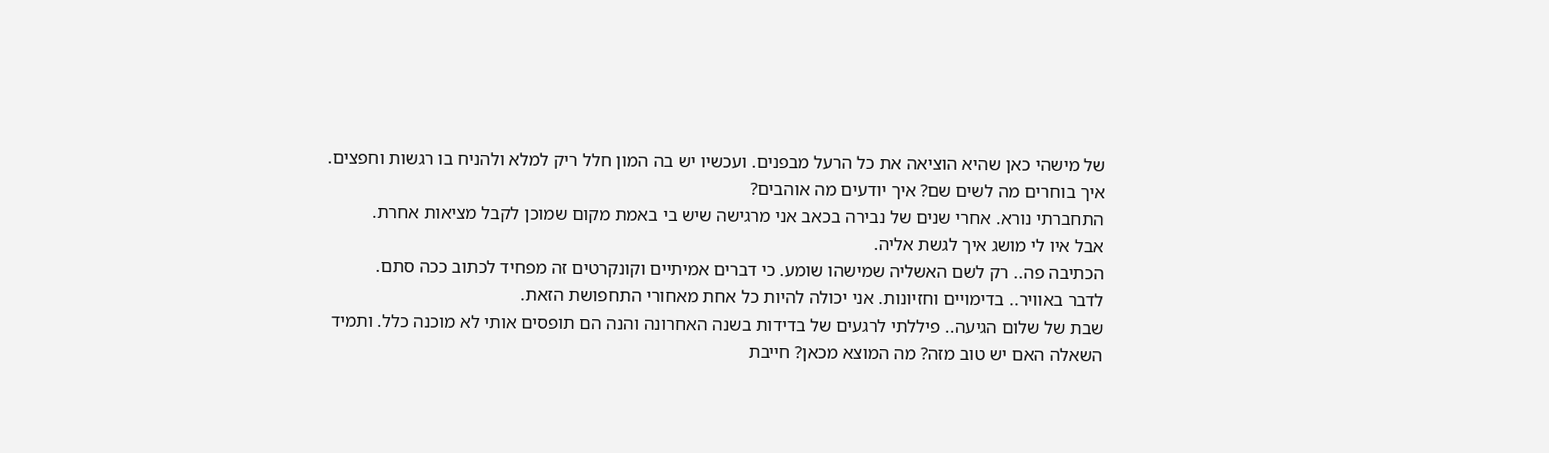של מישהי כאן שהיא הוציאה את כל הרעל מבפנים. ועכשיו יש בה המון חלל ריק למלא ולהניח בו רגשות וחפצים. איך בוחרים מה לשים שם? איך יודעים מה אוהבים?
התחברתי נורא. אחרי שנים של נבירה בכאב אני מרגישה שיש בי באמת מקום שמוכן לקבל מציאות אחרת.
אבל איו לי מושג איך לגשת אליה.
הכתיבה פה.. רק לשם האשליה שמישהו שומע. כי דברים אמיתיים וקונקרטים זה מפחיד לכתוב ככה סתם.
לדבר באוויר.. בדימויים וחזיונות. אני יכולה להיות כל אחת מאחורי התחפושת הזאת.
שבת של שלום הגיעה.. פיללתי לרגעים של בדידות בשנה האחרונה והנה הם תופסים אותי לא מוכנה כלל. ותמיד השאלה האם יש טוב מזה? מה המוצא מכאן? חייבת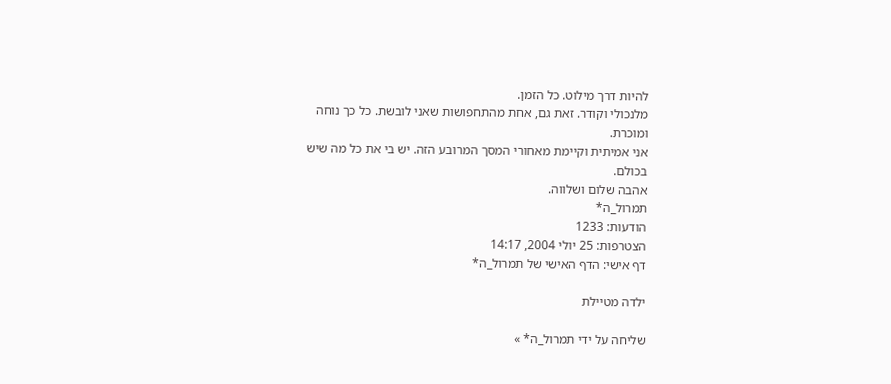להיות דרך מילוט. כל הזמן.
מלנכולי וקודר. זאת גם, אחת מהתחפושות שאני לובשת. כל כך נוחה ומוכרת.
אני אמיתית וקיימת מאחורי המסך המרובע הזה. יש בי את כל מה שיש בכולם.
אהבה שלום ושלווה.
תמרול_ה*
הודעות: 1233
הצטרפות: 25 יולי 2004, 14:17
דף אישי: הדף האישי של תמרול_ה*

ילדה מטיילת

שליחה על ידי תמרול_ה* »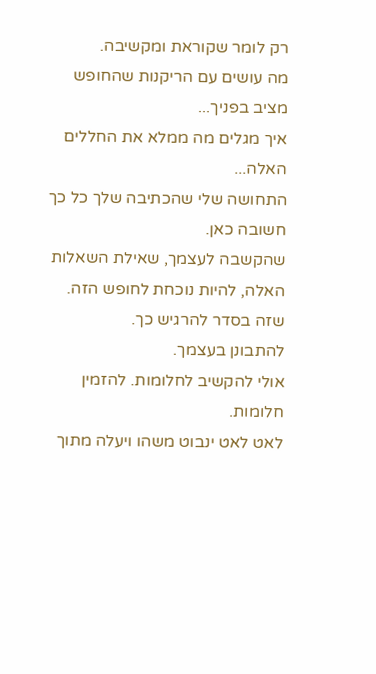רק לומר שקוראת ומקשיבה.
מה עושים עם הריקנות שהחופש מציב בפניך...
איך מגלים מה ממלא את החללים האלה...
התחושה שלי שהכתיבה שלך כל כך חשובה כאן.
שהקשבה לעצמך, שאילת השאלות האלה, להיות נוכחת לחופש הזה.
שזה בסדר להרגיש כך.
להתבונן בעצמך.
אולי להקשיב לחלומות. להזמין חלומות.
לאט לאט ינבוט משהו ויעלה מתוך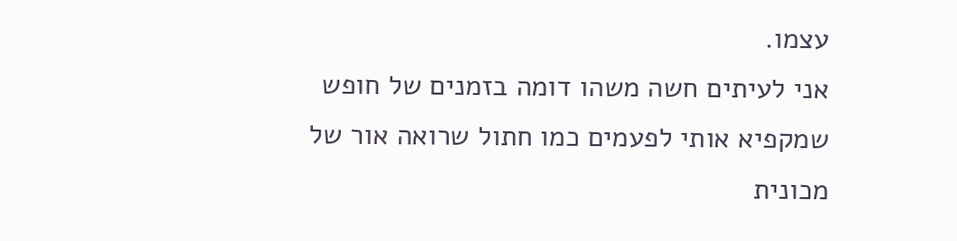עצמו.
אני לעיתים חשה משהו דומה בזמנים של חופש שמקפיא אותי לפעמים כמו חתול שרואה אור של מכונית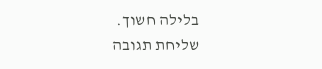בלילה חשוך.
שליחת תגובה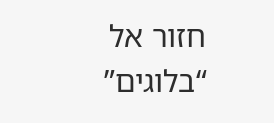חזור אל “בלוגים”